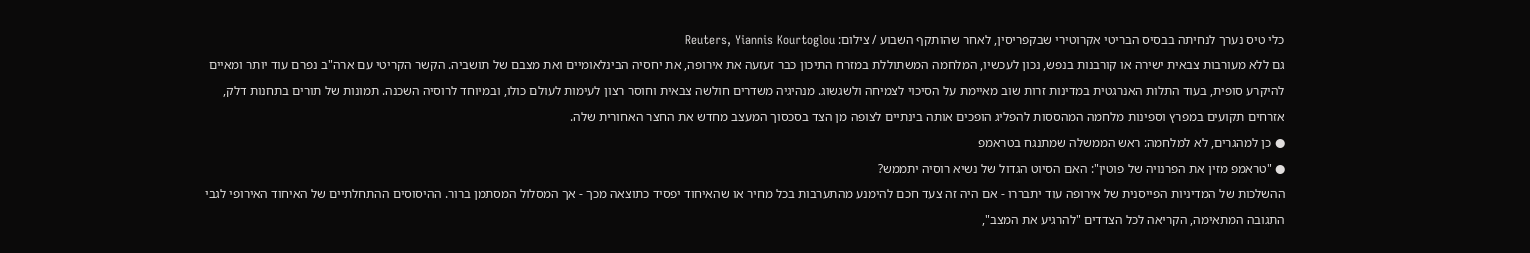כלי טיס נערך לנחיתה בבסיס הבריטי אקרוטירי שבקפריסין, לאחר שהותקף השבוע / צילום: Reuters, Yiannis Kourtoglou
גם ללא מעורבות צבאית ישירה או קורבנות בנפש, נכון לעכשיו, המלחמה המשתוללת במזרח התיכון כבר זעזעה את אירופה, את יחסיה הבינלאומיים ואת מצבם של תושביה. הקשר הקריטי עם ארה"ב נפרם עוד יותר ומאיים להיקרע סופית, בעוד התלות האנרגטית במדינות זרות שוב מאיימת על הסיכוי לצמיחה ולשגשוג. מנהיגיה משדרים חולשה צבאית וחוסר רצון לעימות לעולם כולו, ובמיוחד לרוסיה השכנה. תמונות של תורים בתחנות דלק, אזרחים תקועים במפרץ וספינות מלחמה המהססות להפליג הופכים אותה בינתיים לצופה מן הצד בסכסוך המעצב מחדש את החצר האחורית שלה.
● כן למהגרים, לא למלחמה: ראש הממשלה שמתנגח בטראמפ
● "טראמפ מזין את הפרנויה של פוטין": האם הסיוט הגדול של נשיא רוסיה יתממש?
ההשלכות של המדיניות הפייסנית של אירופה עוד יתבררו - אם היה זה צעד חכם להימנע מהתערבות בכל מחיר או שהאיחוד יפסיד כתוצאה מכך - אך המסלול המסתמן ברור. ההיסוסים ההתחלתיים של האיחוד האירופי לגבי התגובה המתאימה, הקריאה לכל הצדדים "להרגיע את המצב",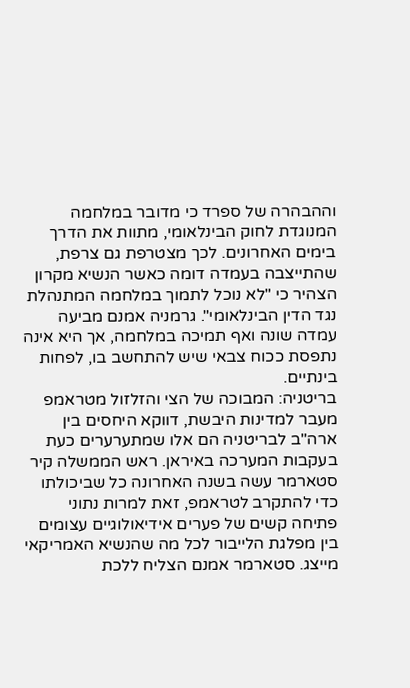וההבהרה של ספרד כי מדובר במלחמה המנוגדת לחוק הבינלאומי, מתוות את הדרך בימים האחרונים. לכך מצטרפת גם צרפת, שהתייצבה בעמדה דומה כאשר הנשיא מקרון הצהיר כי "לא נוכל לתמוך במלחמה המתנהלת נגד הדין הבינלאומי". גרמניה אמנם מביעה עמדה שונה ואף תמיכה במלחמה, אך היא אינה נתפסת ככוח צבאי שיש להתחשב בו, לפחות בינתיים.
בריטניה: המבוכה של הצי והזלזול מטראמפ
מעבר למדינות היבשת, דווקא היחסים בין ארה"ב לבריטניה הם אלו שמתערערים כעת בעקבות המערכה באיראן. ראש הממשלה קיר סטארמר עשה בשנה האחרונה כל שביכולתו כדי להתקרב לטראמפ, זאת למרות נתוני פתיחה קשים של פערים אידיאולוגיים עצומים בין מפלגת הלייבור לכל מה שהנשיא האמריקאי מייצג. סטארמר אמנם הצליח ללכת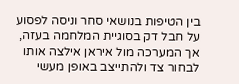בין הטיפות בנושאי סחר וניסה לפסוע על חבל דק בסוגיית המלחמה בעזה, אך המערכה מול איראן אילצה אותו לבחור צד ולהתייצב באופן מעשי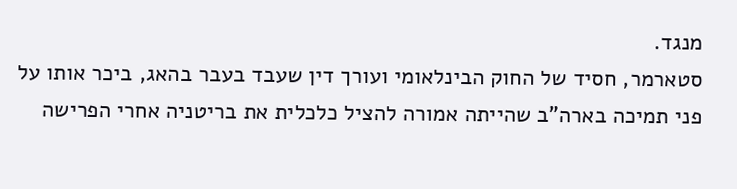מנגד.
סטארמר, חסיד של החוק הבינלאומי ועורך דין שעבד בעבר בהאג, ביכר אותו על פני תמיכה בארה"ב שהייתה אמורה להציל כלכלית את בריטניה אחרי הפרישה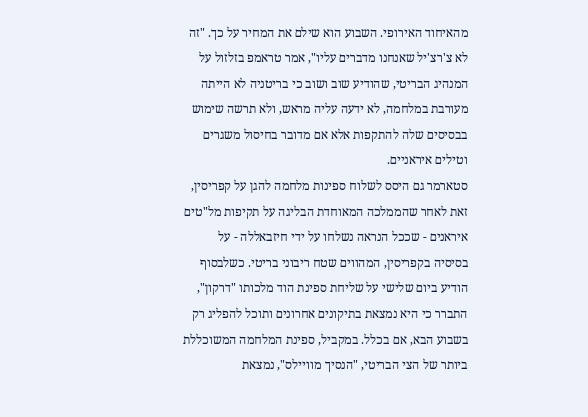מהאיחוד האירופי. השבוע הוא שילם את המחיר על כך. "זה לא צ'רצ'יל שאנחנו מדברים עליו", אמר טראמפ בזלזול על המנהיג הבריטי, שהודיע שוב ושוב כי בריטניה לא הייתה מעורבת במלחמה, לא ידעה עליה מראש, ולא תרשה שימוש בבסיסים שלה להתקפות אלא אם מדובר בחיסול משגרים וטילים איראניים.
סטארמר גם היסס לשלוח ספינות מלחמה להגן על קפריסין, זאת לאחר שהממלכה המאוחדת הבליגה על תקיפות מל"טים איראנים - שככל הנראה נשלחו על ידי חיזבאללה - על בסיסיה בקפריסין, המהווים שטח ריבוני בריטי. כשלבסוף הודיע ביום שלישי על שליחת ספינת הוד מלכותו "דרקון", התברר כי היא נמצאת בתיקונים אחרונים ותוכל להפליג רק בשבוע הבא, אם בכלל. במקביל, ספינת המלחמה המשוכללת ביותר של הצי הבריטי, "הנסיך מוויילס", נמצאת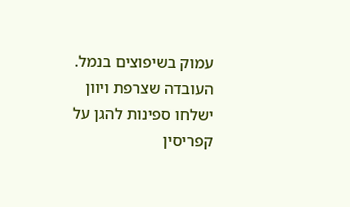עמוק בשיפוצים בנמל.
העובדה שצרפת ויוון ישלחו ספינות להגן על קפריסין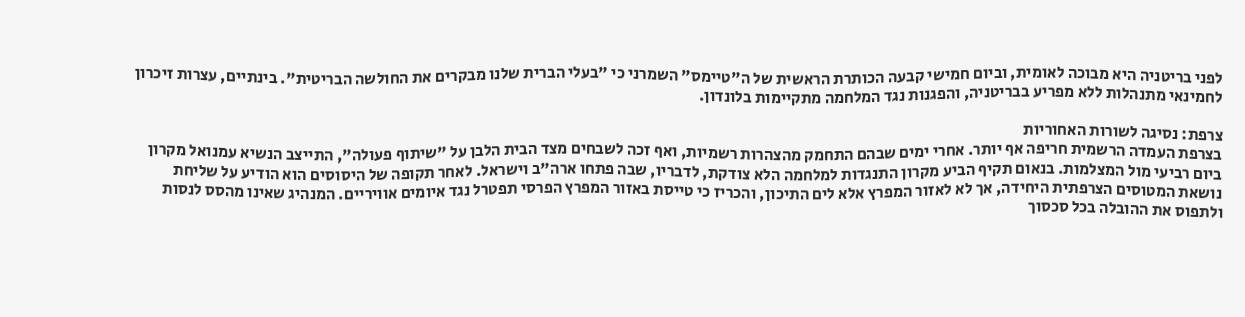לפני בריטניה היא מבוכה לאומית, וביום חמישי קבעה הכותרת הראשית של ה"טיימס" השמרני כי "בעלי הברית שלנו מבקרים את החולשה הבריטית". בינתיים, עצרות זיכרון לחמינאי מתנהלות ללא מפריע בבריטניה, והפגנות נגד המלחמה מתקיימות בלונדון.

צרפת: נסיגה לשורות האחוריות
בצרפת העמדה הרשמית חריפה אף יותר. אחרי ימים שבהם התחמק מהצהרות רשמיות, ואף זכה לשבחים מצד הבית הלבן על "שיתוף פעולה", התייצב הנשיא עמנואל מקרון ביום רביעי מול המצלמות. בנאום תקיף הביע מקרון התנגדות למלחמה הלא צודקת, לדבריו, שבה פתחו ארה"ב וישראל. לאחר תקופה של היסוסים הוא הודיע על שליחת נושאת המטוסים הצרפתית היחידה, אך לא לאזור המפרץ אלא לים התיכון, והכריז כי טייסת באזור המפרץ הפרסי תפטרל נגד איומים אוויריים. המנהיג שאינו מהסס לנסות ולתפוס את ההובלה בכל סכסוך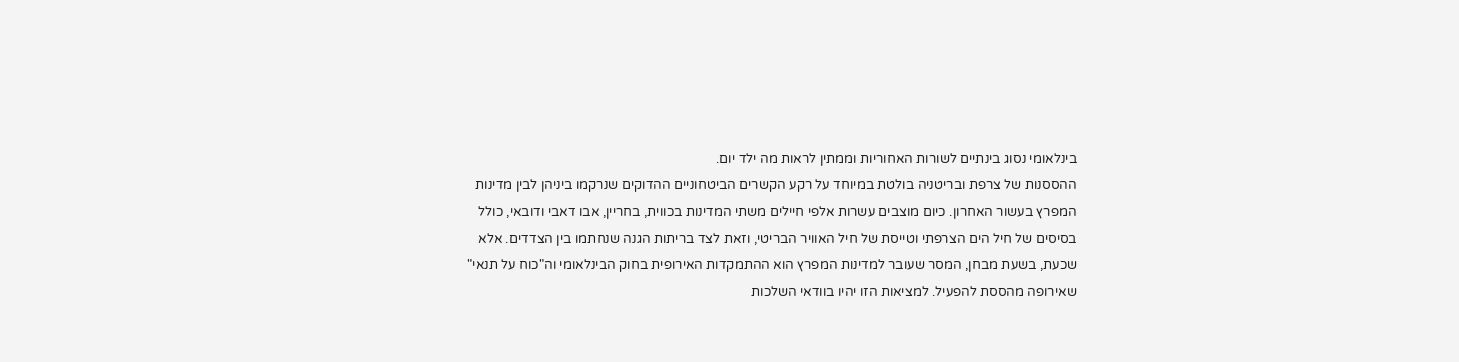בינלאומי נסוג בינתיים לשורות האחוריות וממתין לראות מה ילד יום.
ההססנות של צרפת ובריטניה בולטת במיוחד על רקע הקשרים הביטחוניים ההדוקים שנרקמו ביניהן לבין מדינות המפרץ בעשור האחרון. כיום מוצבים עשרות אלפי חיילים משתי המדינות בכווית, בחריין, אבו דאבי ודובאי, כולל בסיסים של חיל הים הצרפתי וטייסת של חיל האוויר הבריטי, וזאת לצד בריתות הגנה שנחתמו בין הצדדים. אלא שכעת, בשעת מבחן, המסר שעובר למדינות המפרץ הוא ההתמקדות האירופית בחוק הבינלאומי וה"כוח על תנאי" שאירופה מהססת להפעיל. למציאות הזו יהיו בוודאי השלכות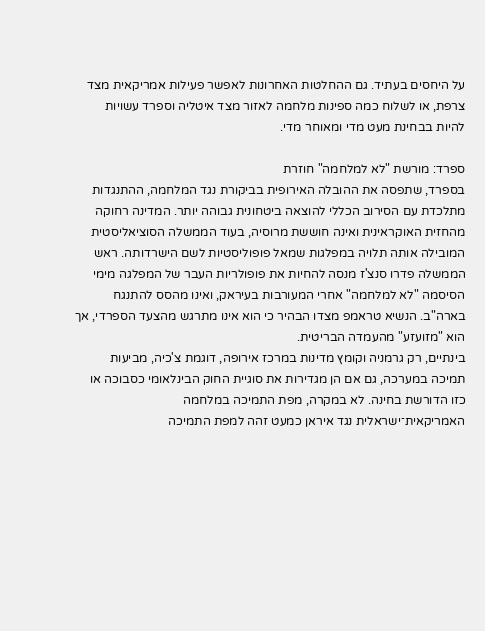על היחסים בעתיד. גם ההחלטות האחרונות לאפשר פעילות אמריקאית מצד צרפת, או לשלוח כמה ספינות מלחמה לאזור מצד איטליה וספרד עשויות להיות בבחינת מעט מדי ומאוחר מדי.

ספרד: מורשת "לא למלחמה" חוזרת
בספרד, שתפסה את ההובלה האירופית בביקורת נגד המלחמה, ההתנגדות מתלכדת עם הסירוב הכללי להוצאה ביטחונית גבוהה יותר. המדינה רחוקה מהחזית האוקראינית ואינה חוששת מרוסיה, בעוד הממשלה הסוציאליסטית המובילה אותה תלויה במפלגות שמאל פופוליסטיות לשם הישרדותה. ראש הממשלה פדרו סנצ'ז מנסה להחיות את פופולריות העבר של המפלגה מימי הסיסמה "לא למלחמה" אחרי המעורבות בעיראק, ואינו מהסס להתנגח בארה"ב. הנשיא טראמפ מצדו הבהיר כי הוא אינו מתרגש מהצעד הספרדי, אך הוא "מזועזע" מהעמדה הבריטית.
בינתיים, רק גרמניה וקומץ מדינות במרכז אירופה, דוגמת צ'כיה, מביעות תמיכה במערכה, גם אם הן מגדירות את סוגיית החוק הבינלאומי כסבוכה או כזו הדורשת בחינה. לא במקרה, מפת התמיכה במלחמה האמריקאית־ישראלית נגד איראן כמעט זהה למפת התמיכה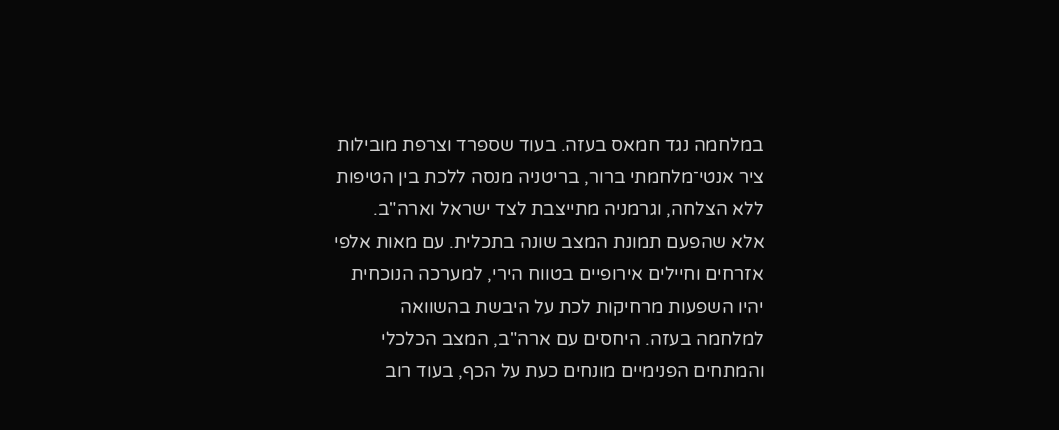במלחמה נגד חמאס בעזה. בעוד שספרד וצרפת מובילות ציר אנטי־מלחמתי ברור, בריטניה מנסה ללכת בין הטיפות ללא הצלחה, וגרמניה מתייצבת לצד ישראל וארה"ב.
אלא שהפעם תמונת המצב שונה בתכלית. עם מאות אלפי אזרחים וחיילים אירופיים בטווח הירי, למערכה הנוכחית יהיו השפעות מרחיקות לכת על היבשת בהשוואה למלחמה בעזה. היחסים עם ארה"ב, המצב הכלכלי והמתחים הפנימיים מונחים כעת על הכף, בעוד רוב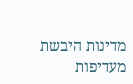מדינות היבשת מעדיפות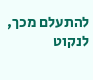להתעלם מכך, לנקוט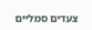צעדים סמליים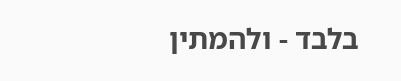בלבד - ולהמתין